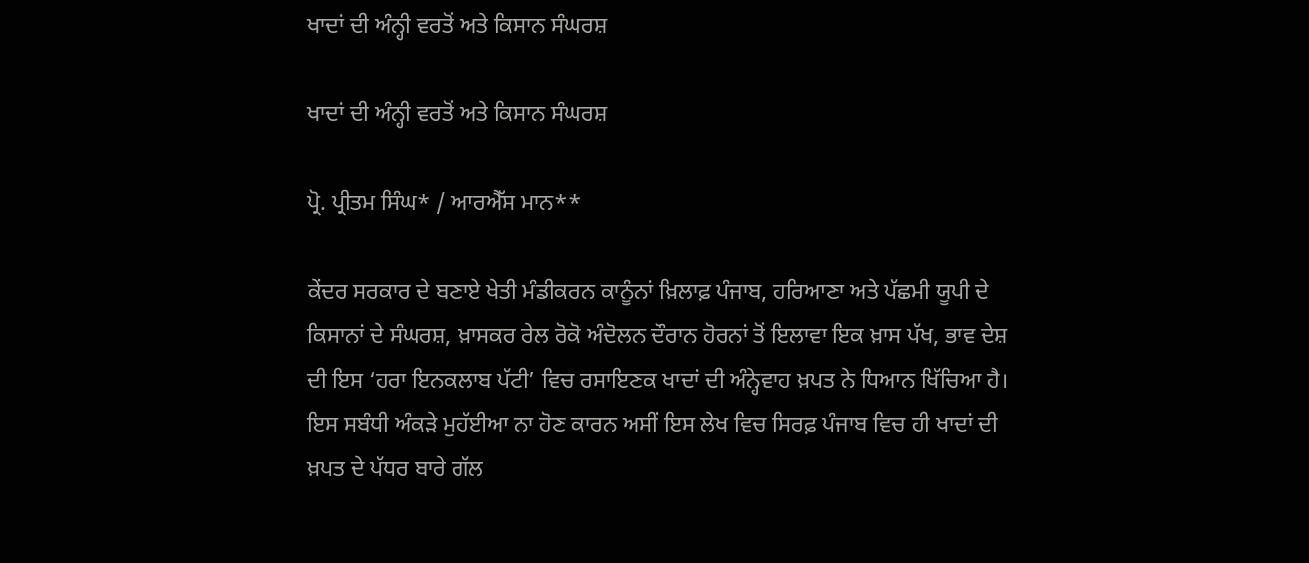ਖਾਦਾਂ ਦੀ ਅੰਨ੍ਹੀ ਵਰਤੋਂ ਅਤੇ ਕਿਸਾਨ ਸੰਘਰਸ਼

ਖਾਦਾਂ ਦੀ ਅੰਨ੍ਹੀ ਵਰਤੋਂ ਅਤੇ ਕਿਸਾਨ ਸੰਘਰਸ਼

ਪ੍ਰੋ. ਪ੍ਰੀਤਮ ਸਿੰਘ* / ਆਰਐੱਸ ਮਾਨ**

ਕੇਂਦਰ ਸਰਕਾਰ ਦੇ ਬਣਾਏ ਖੇਤੀ ਮੰਡੀਕਰਨ ਕਾਨੂੰਨਾਂ ਖ਼ਿਲਾਫ਼ ਪੰਜਾਬ, ਹਰਿਆਣਾ ਅਤੇ ਪੱਛਮੀ ਯੂਪੀ ਦੇ ਕਿਸਾਨਾਂ ਦੇ ਸੰਘਰਸ਼, ਖ਼ਾਸਕਰ ਰੇਲ ਰੋਕੋ ਅੰਦੋਲਨ ਦੌਰਾਨ ਹੋਰਨਾਂ ਤੋਂ ਇਲਾਵਾ ਇਕ ਖ਼ਾਸ ਪੱਖ, ਭਾਵ ਦੇਸ਼ ਦੀ ਇਸ ‘ਹਰਾ ਇਨਕਲਾਬ ਪੱਟੀ’ ਵਿਚ ਰਸਾਇਣਕ ਖਾਦਾਂ ਦੀ ਅੰਨ੍ਹੇਵਾਹ ਖ਼ਪਤ ਨੇ ਧਿਆਨ ਖਿੱਚਿਆ ਹੈ। ਇਸ ਸਬੰਧੀ ਅੰਕੜੇ ਮੁਹੱਈਆ ਨਾ ਹੋਣ ਕਾਰਨ ਅਸੀਂ ਇਸ ਲੇਖ ਵਿਚ ਸਿਰਫ਼ ਪੰਜਾਬ ਵਿਚ ਹੀ ਖਾਦਾਂ ਦੀ ਖ਼ਪਤ ਦੇ ਪੱਧਰ ਬਾਰੇ ਗੱਲ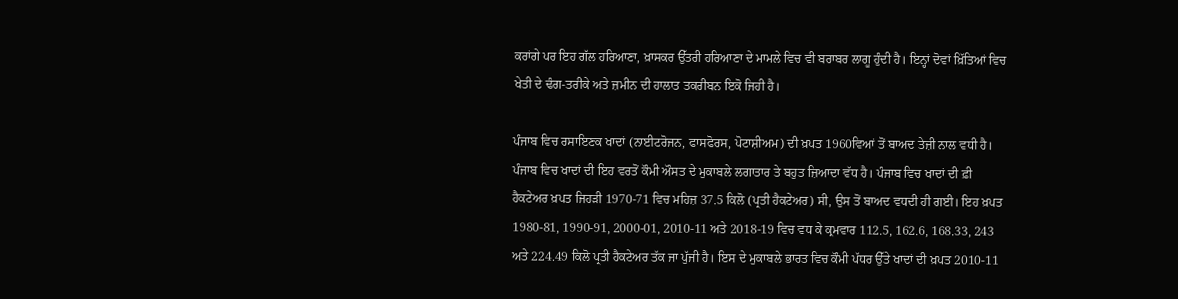ਕਰਾਂਗੇ ਪਰ ਇਹ ਗੱਲ ਹਰਿਆਣਾ, ਖ਼ਾਸਕਰ ਉੱਤਰੀ ਹਰਿਆਣਾ ਦੇ ਮਾਮਲੇ ਵਿਚ ਵੀ ਬਰਾਬਰ ਲਾਗੂ ਹੁੰਦੀ ਹੈ। ਇਨ੍ਹਾਂ ਦੋਵਾਂ ਖ਼ਿੱਤਿਆਂ ਵਿਚ ਖੇਤੀ ਦੇ ਢੰਗ-ਤਰੀਕੇ ਅਤੇ ਜ਼ਮੀਨ ਦੀ ਹਾਲਾਤ ਤਕਰੀਬਨ ਇਕੋ ਜਿਹੀ ਹੈ।

ਪੰਜਾਬ ਵਿਚ ਰਸਾਇਣਕ ਖਾਦਾਂ (ਨਾਈਟਰੋਜਨ, ਫਾਸਫੋਰਸ, ਪੋਟਾਸ਼ੀਅਮ) ਦੀ ਖ਼ਪਤ 1960ਵਿਆਂ ਤੋਂ ਬਾਅਦ ਤੇਜ਼ੀ ਨਾਲ ਵਧੀ ਹੈ। ਪੰਜਾਬ ਵਿਚ ਖਾਦਾਂ ਦੀ ਇਹ ਵਰਤੋਂ ਕੌਮੀ ਔਸਤ ਦੇ ਮੁਕਾਬਲੇ ਲਗਾਤਾਰ ਤੇ ਬਹੁਤ ਜ਼ਿਆਦਾ ਵੱਧ ਹੈ। ਪੰਜਾਬ ਵਿਚ ਖਾਦਾਂ ਦੀ ਫ਼ੀ ਹੈਕਟੇਅਰ ਖ਼ਪਤ ਜਿਹੜੀ 1970-71 ਵਿਚ ਮਹਿਜ਼ 37.5 ਕਿਲੋ (ਪ੍ਰਤੀ ਹੈਕਟੇਅਰ) ਸੀ, ਉਸ ਤੋਂ ਬਾਅਦ ਵਧਦੀ ਹੀ ਗਈ। ਇਹ ਖ਼ਪਤ 1980-81, 1990-91, 2000-01, 2010-11 ਅਤੇ 2018-19 ਵਿਚ ਵਧ ਕੇ ਕ੍ਰਮਵਾਰ 112.5, 162.6, 168.33, 243 ਅਤੇ 224.49 ਕਿਲੋ ਪ੍ਰਤੀ ਹੈਕਟੇਅਰ ਤੱਕ ਜਾ ਪੁੱਜੀ ਹੈ। ਇਸ ਦੇ ਮੁਕਾਬਲੇ ਭਾਰਤ ਵਿਚ ਕੌਮੀ ਪੱਧਰ ਉੱਤੇ ਖਾਦਾਂ ਦੀ ਖ਼ਪਤ 2010-11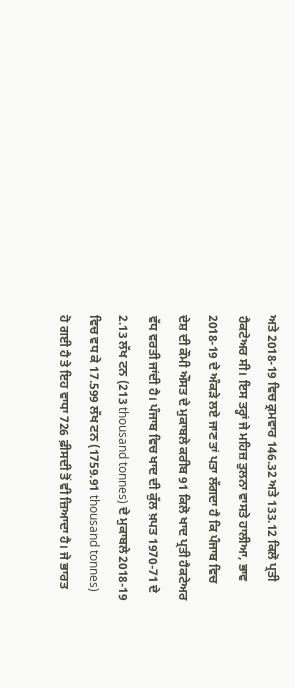ਅਤੇ 2018-19 ਵਿਚ ਕ੍ਰਮਵਾਰ 146.32 ਅਤੇ 133.12 ਕਿਲੋ ਪ੍ਰਤੀ ਹੈਕਟੇਅਰ ਸੀ। ਇਸ ਤਰ੍ਹਾਂ ਜੇ ਮਹਿਜ਼ ਤੁਲਨਾ ਵਾਸਤੇ ਹਾਲੀਆ, ਭਾਵ 2018-19 ਦੇ ਅੰਕੜੇ ਲਏ ਜਾਣ ਤਾਂ ਪਤਾ ਲੱਗਦਾ ਹੈ ਕਿ ਪੰਜਾਬ ਵਿਚ ਦੇਸ਼ ਦੀ ਕੌਮੀ ਔਸਤ ਦੇ ਮੁਕਾਬਲੇ ਕਰੀਬ 91 ਕਿਲੋ ਖਾਦ ਪ੍ਰਤੀ ਹੈਕਟੇਅਰ ਵੱਧ ਵਰਤੀ ਜਾਂਦੀ ਹੈ। ਪੰਜਾਬ ਵਿਚ ਖਾਦ ਦੀ ਕੁੱਲ ਖ਼ਪਤ 1970-71 ਦੇ 2.13 ਲੱਖ ਟਨ (213 thousand tonnes) ਦੇ ਮੁਕਾਬਲੇ 2018-19 ਵਿਚ ਵਧ ਕੇ 17.599 ਲੱਖ ਟਨ (1759.91 thousand tonnes) ਹੋ ਗਈ ਹੈ ਤੇ ਇਹ ਵਾਧਾ 726 ਫ਼ੀਸਦੀ ਤੋਂ ਵੀ ਜ਼ਿਆਦਾ ਹੈ। ਜੇ ਭਾਰਤ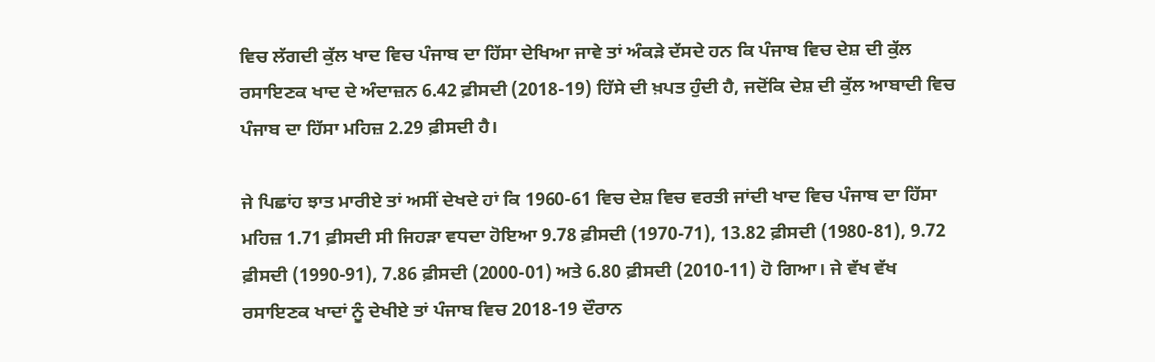ਵਿਚ ਲੱਗਦੀ ਕੁੱਲ ਖਾਦ ਵਿਚ ਪੰਜਾਬ ਦਾ ਹਿੱਸਾ ਦੇਖਿਆ ਜਾਵੇ ਤਾਂ ਅੰਕੜੇ ਦੱਸਦੇ ਹਨ ਕਿ ਪੰਜਾਬ ਵਿਚ ਦੇਸ਼ ਦੀ ਕੁੱਲ ਰਸਾਇਣਕ ਖਾਦ ਦੇ ਅੰਦਾਜ਼ਨ 6.42 ਫ਼ੀਸਦੀ (2018-19) ਹਿੱਸੇ ਦੀ ਖ਼ਪਤ ਹੁੰਦੀ ਹੈ, ਜਦੋਂਕਿ ਦੇਸ਼ ਦੀ ਕੁੱਲ ਆਬਾਦੀ ਵਿਚ ਪੰਜਾਬ ਦਾ ਹਿੱਸਾ ਮਹਿਜ਼ 2.29 ਫ਼ੀਸਦੀ ਹੈ।

ਜੇ ਪਿਛਾਂਹ ਝਾਤ ਮਾਰੀਏ ਤਾਂ ਅਸੀਂ ਦੇਖਦੇ ਹਾਂ ਕਿ 1960-61 ਵਿਚ ਦੇਸ਼ ਵਿਚ ਵਰਤੀ ਜਾਂਦੀ ਖਾਦ ਵਿਚ ਪੰਜਾਬ ਦਾ ਹਿੱਸਾ ਮਹਿਜ਼ 1.71 ਫ਼ੀਸਦੀ ਸੀ ਜਿਹੜਾ ਵਧਦਾ ਹੋਇਆ 9.78 ਫ਼ੀਸਦੀ (1970-71), 13.82 ਫ਼ੀਸਦੀ (1980-81), 9.72 ਫ਼ੀਸਦੀ (1990-91), 7.86 ਫ਼ੀਸਦੀ (2000-01) ਅਤੇ 6.80 ਫ਼ੀਸਦੀ (2010-11) ਹੋ ਗਿਆ। ਜੇ ਵੱਖ ਵੱਖ ਰਸਾਇਣਕ ਖਾਦਾਂ ਨੂੰ ਦੇਖੀਏ ਤਾਂ ਪੰਜਾਬ ਵਿਚ 2018-19 ਦੌਰਾਨ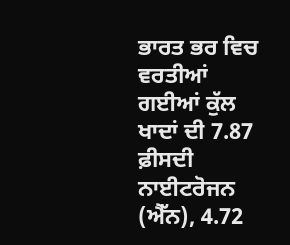ਭਾਰਤ ਭਰ ਵਿਚ ਵਰਤੀਆਂ ਗਈਆਂ ਕੁੱਲ ਖਾਦਾਂ ਦੀ 7.87 ਫ਼ੀਸਦੀ ਨਾਈਟਰੋਜਨ (ਐੱਨ), 4.72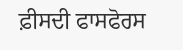ਫ਼ੀਸਦੀ ਫਾਸਫੋਰਸ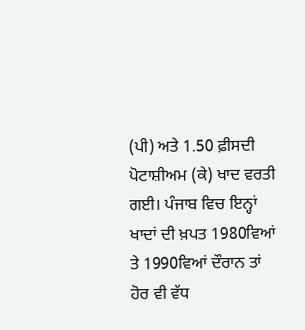(ਪੀ) ਅਤੇ 1.50 ਫ਼ੀਸਦੀ ਪੋਟਾਸ਼ੀਅਮ (ਕੇ) ਖਾਦ ਵਰਤੀ ਗਈ। ਪੰਜਾਬ ਵਿਚ ਇਨ੍ਹਾਂ ਖਾਦਾਂ ਦੀ ਖ਼ਪਤ 1980ਵਿਆਂ ਤੇ 1990ਵਿਆਂ ਦੌਰਾਨ ਤਾਂ ਹੋਰ ਵੀ ਵੱਧ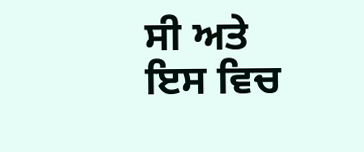ਸੀ ਅਤੇ ਇਸ ਵਿਚ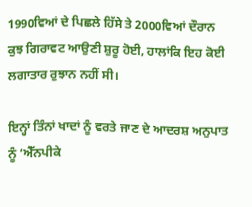1990ਵਿਆਂ ਦੇ ਪਿਛਲੇ ਹਿੱਸੇ ਤੇ 2000ਵਿਆਂ ਦੌਰਾਨ ਕੁਝ ਗਿਰਾਵਟ ਆਉਣੀ ਸ਼ੁਰੂ ਹੋਈ, ਹਾਲਾਂਕਿ ਇਹ ਕੋਈ ਲਗਾਤਾਰ ਰੁਝਾਨ ਨਹੀਂ ਸੀ।

ਇਨ੍ਹਾਂ ਤਿੰਨਾਂ ਖਾਦਾਂ ਨੂੰ ਵਰਤੇ ਜਾਣ ਦੇ ਆਦਰਸ਼ ਅਨੁਪਾਤ ਨੂੰ ‘ਐੱਨਪੀਕੇ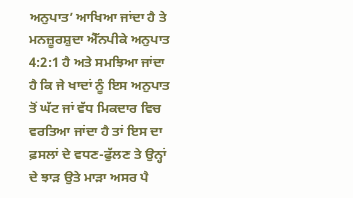ਅਨੁਪਾਤ’ ਆਖਿਆ ਜਾਂਦਾ ਹੈ ਤੇ ਮਨਜ਼ੂਰਸ਼ੁਦਾ ਐੱਨਪੀਕੇ ਅਨੁਪਾਤ 4:2:1 ਹੈ ਅਤੇ ਸਮਝਿਆ ਜਾਂਦਾ ਹੈ ਕਿ ਜੇ ਖਾਦਾਂ ਨੂੰ ਇਸ ਅਨੁਪਾਤ ਤੋਂ ਘੱਟ ਜਾਂ ਵੱਧ ਮਿਕਦਾਰ ਵਿਚ ਵਰਤਿਆ ਜਾਂਦਾ ਹੈ ਤਾਂ ਇਸ ਦਾ ਫ਼ਸਲਾਂ ਦੇ ਵਧਣ-ਫੁੱਲਣ ਤੇ ਉਨ੍ਹਾਂ ਦੇ ਝਾੜ ਉਤੇ ਮਾੜਾ ਅਸਰ ਪੈ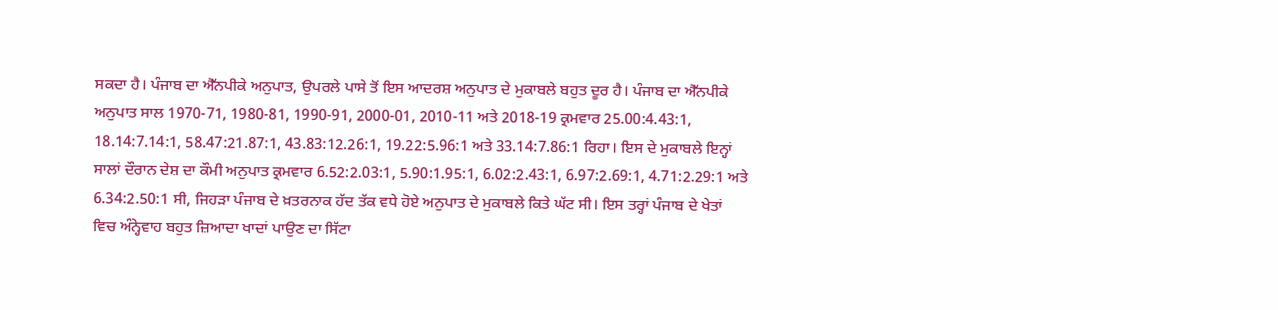ਸਕਦਾ ਹੈ। ਪੰਜਾਬ ਦਾ ਐੱਨਪੀਕੇ ਅਨੁਪਾਤ, ਉਪਰਲੇ ਪਾਸੇ ਤੋਂ ਇਸ ਆਦਰਸ਼ ਅਨੁਪਾਤ ਦੇ ਮੁਕਾਬਲੇ ਬਹੁਤ ਦੂਰ ਹੈ। ਪੰਜਾਬ ਦਾ ਐੱਨਪੀਕੇ ਅਨੁਪਾਤ ਸਾਲ 1970-71, 1980-81, 1990-91, 2000-01, 2010-11 ਅਤੇ 2018-19 ਕ੍ਰਮਵਾਰ 25.00:4.43:1, 18.14:7.14:1, 58.47:21.87:1, 43.83:12.26:1, 19.22:5.96:1 ਅਤੇ 33.14:7.86:1 ਰਿਹਾ। ਇਸ ਦੇ ਮੁਕਾਬਲੇ ਇਨ੍ਹਾਂ ਸਾਲਾਂ ਦੌਰਾਨ ਦੇਸ਼ ਦਾ ਕੌਮੀ ਅਨੁਪਾਤ ਕ੍ਰਮਵਾਰ 6.52:2.03:1, 5.90:1.95:1, 6.02:2.43:1, 6.97:2.69:1, 4.71:2.29:1 ਅਤੇ 6.34:2.50:1 ਸੀ, ਜਿਹੜਾ ਪੰਜਾਬ ਦੇ ਖ਼ਤਰਨਾਕ ਹੱਦ ਤੱਕ ਵਧੇ ਹੋਏ ਅਨੁਪਾਤ ਦੇ ਮੁਕਾਬਲੇ ਕਿਤੇ ਘੱਟ ਸੀ। ਇਸ ਤਰ੍ਹਾਂ ਪੰਜਾਬ ਦੇ ਖੇਤਾਂ ਵਿਚ ਅੰਨ੍ਹੇਵਾਹ ਬਹੁਤ ਜ਼ਿਆਦਾ ਖਾਦਾਂ ਪਾਉਣ ਦਾ ਸਿੱਟਾ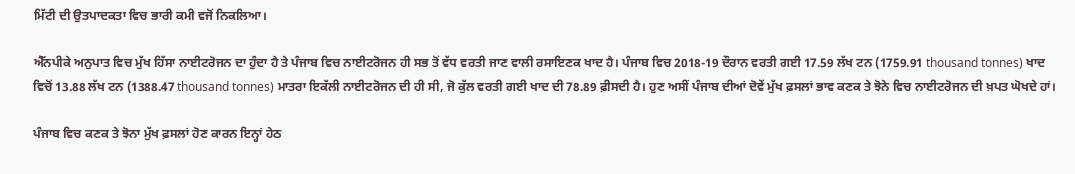ਮਿੱਟੀ ਦੀ ਉਤਪਾਦਕਤਾ ਵਿਚ ਭਾਰੀ ਕਮੀ ਵਜੋਂ ਨਿਕਲਿਆ।

ਐੱਨਪੀਕੇ ਅਨੁਪਾਤ ਵਿਚ ਮੁੱਖ ਹਿੱਸਾ ਨਾਈਟਰੋਜਨ ਦਾ ਹੁੰਦਾ ਹੈ ਤੇ ਪੰਜਾਬ ਵਿਚ ਨਾਈਟਰੋਜਨ ਹੀ ਸਭ ਤੋਂ ਵੱਧ ਵਰਤੀ ਜਾਣ ਵਾਲੀ ਰਸਾਇਣਕ ਖਾਦ ਹੈ। ਪੰਜਾਬ ਵਿਚ 2018-19 ਦੌਰਾਨ ਵਰਤੀ ਗਈ 17.59 ਲੱਖ ਟਨ (1759.91 thousand tonnes) ਖਾਦ ਵਿਚੋਂ 13.88 ਲੱਖ ਟਨ (1388.47 thousand tonnes) ਮਾਤਰਾ ਇਕੱਲੀ ਨਾਈਟਰੋਜਨ ਦੀ ਹੀ ਸੀ, ਜੋ ਕੁੱਲ ਵਰਤੀ ਗਈ ਖਾਦ ਦੀ 78.89 ਫ਼ੀਸਦੀ ਹੈ। ਹੁਣ ਅਸੀਂ ਪੰਜਾਬ ਦੀਆਂ ਦੋਵੇਂ ਮੁੱਖ ਫ਼ਸਲਾਂ ਭਾਵ ਕਣਕ ਤੇ ਝੋਨੇ ਵਿਚ ਨਾਈਟਰੋਜਨ ਦੀ ਖ਼ਪਤ ਘੋਖਦੇ ਹਾਂ।

ਪੰਜਾਬ ਵਿਚ ਕਣਕ ਤੇ ਝੋਨਾ ਮੁੱਖ ਫ਼ਸਲਾਂ ਹੋਣ ਕਾਰਨ ਇਨ੍ਹਾਂ ਹੇਠ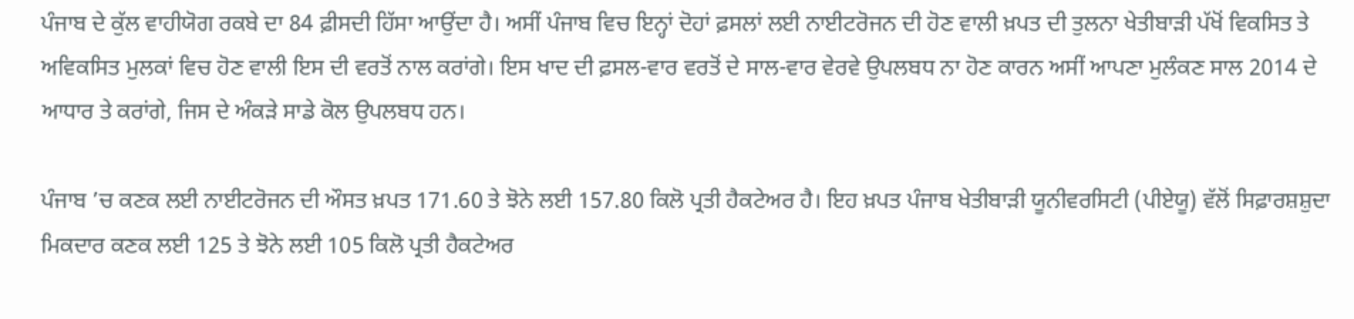ਪੰਜਾਬ ਦੇ ਕੁੱਲ ਵਾਹੀਯੋਗ ਰਕਬੇ ਦਾ 84 ਫ਼ੀਸਦੀ ਹਿੱਸਾ ਆਉਂਦਾ ਹੈ। ਅਸੀਂ ਪੰਜਾਬ ਵਿਚ ਇਨ੍ਹਾਂ ਦੋਹਾਂ ਫ਼ਸਲਾਂ ਲਈ ਨਾਈਟਰੋਜਨ ਦੀ ਹੋਣ ਵਾਲੀ ਖ਼ਪਤ ਦੀ ਤੁਲਨਾ ਖੇਤੀਬਾੜੀ ਪੱਖੋਂ ਵਿਕਸਿਤ ਤੇ ਅਵਿਕਸਿਤ ਮੁਲਕਾਂ ਵਿਚ ਹੋਣ ਵਾਲੀ ਇਸ ਦੀ ਵਰਤੋਂ ਨਾਲ ਕਰਾਂਗੇ। ਇਸ ਖਾਦ ਦੀ ਫ਼ਸਲ-ਵਾਰ ਵਰਤੋਂ ਦੇ ਸਾਲ-ਵਾਰ ਵੇਰਵੇ ਉਪਲਬਧ ਨਾ ਹੋਣ ਕਾਰਨ ਅਸੀਂ ਆਪਣਾ ਮੁਲੰਕਣ ਸਾਲ 2014 ਦੇ ਆਧਾਰ ਤੇ ਕਰਾਂਗੇ, ਜਿਸ ਦੇ ਅੰਕੜੇ ਸਾਡੇ ਕੋਲ ਉਪਲਬਧ ਹਨ।

ਪੰਜਾਬ ’ਚ ਕਣਕ ਲਈ ਨਾਈਟਰੋਜਨ ਦੀ ਔਸਤ ਖ਼ਪਤ 171.60 ਤੇ ਝੋਨੇ ਲਈ 157.80 ਕਿਲੋ ਪ੍ਰਤੀ ਹੈਕਟੇਅਰ ਹੈ। ਇਹ ਖ਼ਪਤ ਪੰਜਾਬ ਖੇਤੀਬਾੜੀ ਯੂਨੀਵਰਸਿਟੀ (ਪੀਏਯੂ) ਵੱਲੋਂ ਸਿਫ਼ਾਰਸ਼ਸ਼ੁਦਾ ਮਿਕਦਾਰ ਕਣਕ ਲਈ 125 ਤੇ ਝੋਨੇ ਲਈ 105 ਕਿਲੋ ਪ੍ਰਤੀ ਹੈਕਟੇਅਰ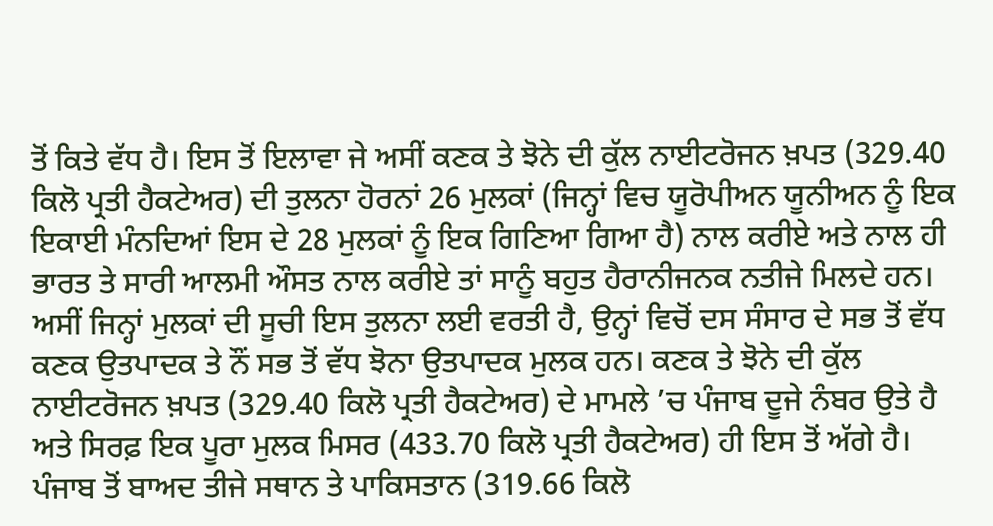ਤੋਂ ਕਿਤੇ ਵੱਧ ਹੈ। ਇਸ ਤੋਂ ਇਲਾਵਾ ਜੇ ਅਸੀਂ ਕਣਕ ਤੇ ਝੋਨੇ ਦੀ ਕੁੱਲ ਨਾਈਟਰੋਜਨ ਖ਼ਪਤ (329.40 ਕਿਲੋ ਪ੍ਰਤੀ ਹੈਕਟੇਅਰ) ਦੀ ਤੁਲਨਾ ਹੋਰਨਾਂ 26 ਮੁਲਕਾਂ (ਜਿਨ੍ਹਾਂ ਵਿਚ ਯੂਰੋਪੀਅਨ ਯੂਨੀਅਨ ਨੂੰ ਇਕ ਇਕਾਈ ਮੰਨਦਿਆਂ ਇਸ ਦੇ 28 ਮੁਲਕਾਂ ਨੂੰ ਇਕ ਗਿਣਿਆ ਗਿਆ ਹੈ) ਨਾਲ ਕਰੀਏ ਅਤੇ ਨਾਲ ਹੀ ਭਾਰਤ ਤੇ ਸਾਰੀ ਆਲਮੀ ਔਸਤ ਨਾਲ ਕਰੀਏ ਤਾਂ ਸਾਨੂੰ ਬਹੁਤ ਹੈਰਾਨੀਜਨਕ ਨਤੀਜੇ ਮਿਲਦੇ ਹਨ। ਅਸੀਂ ਜਿਨ੍ਹਾਂ ਮੁਲਕਾਂ ਦੀ ਸੂਚੀ ਇਸ ਤੁਲਨਾ ਲਈ ਵਰਤੀ ਹੈ, ਉਨ੍ਹਾਂ ਵਿਚੋਂ ਦਸ ਸੰਸਾਰ ਦੇ ਸਭ ਤੋਂ ਵੱਧ ਕਣਕ ਉਤਪਾਦਕ ਤੇ ਨੌਂ ਸਭ ਤੋਂ ਵੱਧ ਝੋਨਾ ਉਤਪਾਦਕ ਮੁਲਕ ਹਨ। ਕਣਕ ਤੇ ਝੋਨੇ ਦੀ ਕੁੱਲ ਨਾਈਟਰੋਜਨ ਖ਼ਪਤ (329.40 ਕਿਲੋ ਪ੍ਰਤੀ ਹੈਕਟੇਅਰ) ਦੇ ਮਾਮਲੇ ’ਚ ਪੰਜਾਬ ਦੂਜੇ ਨੰਬਰ ਉਤੇ ਹੈ ਅਤੇ ਸਿਰਫ਼ ਇਕ ਪੂਰਾ ਮੁਲਕ ਮਿਸਰ (433.70 ਕਿਲੋ ਪ੍ਰਤੀ ਹੈਕਟੇਅਰ) ਹੀ ਇਸ ਤੋਂ ਅੱਗੇ ਹੈ। ਪੰਜਾਬ ਤੋਂ ਬਾਅਦ ਤੀਜੇ ਸਥਾਨ ਤੇ ਪਾਕਿਸਤਾਨ (319.66 ਕਿਲੋ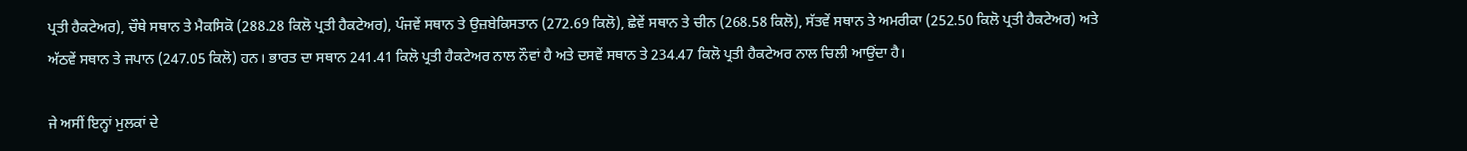ਪ੍ਰਤੀ ਹੈਕਟੇਅਰ), ਚੌਥੇ ਸਥਾਨ ਤੇ ਮੈਕਸਿਕੋ (288.28 ਕਿਲੋ ਪ੍ਰਤੀ ਹੈਕਟੇਅਰ), ਪੰਜਵੇਂ ਸਥਾਨ ਤੇ ਉਜ਼ਬੇਕਿਸਤਾਨ (272.69 ਕਿਲੋ), ਛੇਵੇਂ ਸਥਾਨ ਤੇ ਚੀਨ (268.58 ਕਿਲੋ), ਸੱਤਵੇਂ ਸਥਾਨ ਤੇ ਅਮਰੀਕਾ (252.50 ਕਿਲੋ ਪ੍ਰਤੀ ਹੈਕਟੇਅਰ) ਅਤੇ ਅੱਠਵੇਂ ਸਥਾਨ ਤੇ ਜਪਾਨ (247.05 ਕਿਲੋ) ਹਨ। ਭਾਰਤ ਦਾ ਸਥਾਨ 241.41 ਕਿਲੋ ਪ੍ਰਤੀ ਹੈਕਟੇਅਰ ਨਾਲ ਨੌਵਾਂ ਹੈ ਅਤੇ ਦਸਵੇਂ ਸਥਾਨ ਤੇ 234.47 ਕਿਲੋ ਪ੍ਰਤੀ ਹੈਕਟੇਅਰ ਨਾਲ ਚਿਲੀ ਆਉਂਦਾ ਹੈ।

ਜੇ ਅਸੀਂ ਇਨ੍ਹਾਂ ਮੁਲਕਾਂ ਦੇ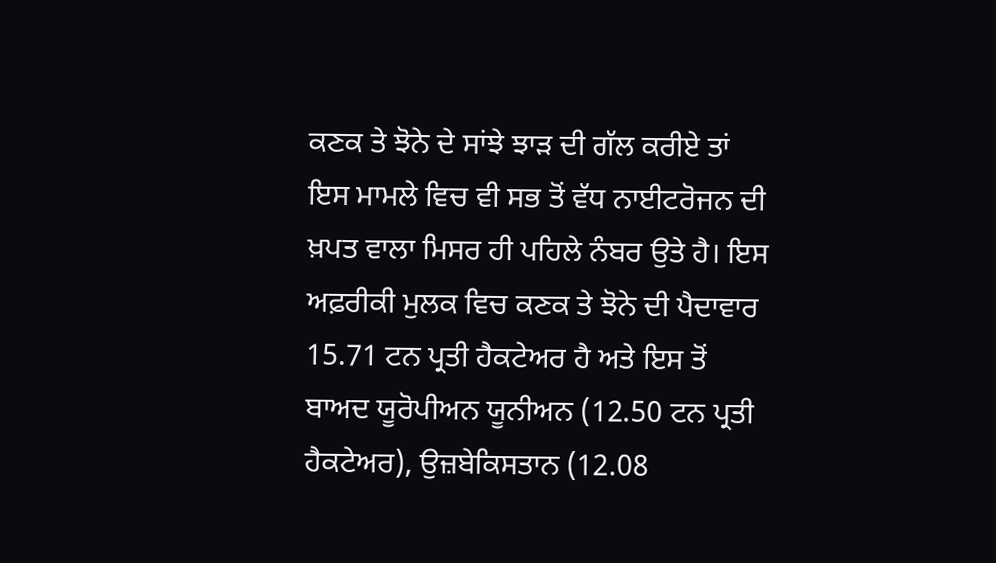ਕਣਕ ਤੇ ਝੋਨੇ ਦੇ ਸਾਂਝੇ ਝਾੜ ਦੀ ਗੱਲ ਕਰੀਏ ਤਾਂ ਇਸ ਮਾਮਲੇ ਵਿਚ ਵੀ ਸਭ ਤੋਂ ਵੱਧ ਨਾਈਟਰੋਜਨ ਦੀ ਖ਼ਪਤ ਵਾਲਾ ਮਿਸਰ ਹੀ ਪਹਿਲੇ ਨੰਬਰ ਉਤੇ ਹੈ। ਇਸ ਅਫ਼ਰੀਕੀ ਮੁਲਕ ਵਿਚ ਕਣਕ ਤੇ ਝੋਨੇ ਦੀ ਪੈਦਾਵਾਰ 15.71 ਟਨ ਪ੍ਰਤੀ ਹੈਕਟੇਅਰ ਹੈ ਅਤੇ ਇਸ ਤੋਂ ਬਾਅਦ ਯੂਰੋਪੀਅਨ ਯੂਨੀਅਨ (12.50 ਟਨ ਪ੍ਰਤੀ ਹੈਕਟੇਅਰ), ਉਜ਼ਬੇਕਿਸਤਾਨ (12.08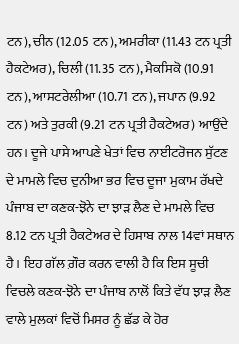ਟਨ), ਚੀਨ (12.05 ਟਨ), ਅਮਰੀਕਾ (11.43 ਟਨ ਪ੍ਰਤੀ ਹੈਕਟੇਅਰ), ਚਿਲੀ (11.35 ਟਨ), ਮੈਕਸਿਕੋ (10.91 ਟਨ), ਆਸਟਰੇਲੀਆ (10.71 ਟਨ), ਜਪਾਨ (9.92 ਟਨ) ਅਤੇ ਤੁਰਕੀ (9.21 ਟਨ ਪ੍ਰਤੀ ਹੈਕਟੇਅਰ) ਆਉਂਦੇ ਹਨ। ਦੂਜੇ ਪਾਸੇ ਆਪਣੇ ਖੇਤਾਂ ਵਿਚ ਨਾਈਟਰੋਜਨ ਸੁੱਟਣ ਦੇ ਮਾਮਲੇ ਵਿਚ ਦੁਨੀਆ ਭਰ ਵਿਚ ਦੂਜਾ ਮੁਕਾਮ ਰੱਖਦੇ ਪੰਜਾਬ ਦਾ ਕਣਕ-ਝੋਨੇ ਦਾ ਝਾੜ ਲੈਣ ਦੇ ਮਾਮਲੇ ਵਿਚ 8.12 ਟਨ ਪ੍ਰਤੀ ਹੈਕਟੇਅਰ ਦੇ ਹਿਸਾਬ ਨਾਲ 14ਵਾਂ ਸਥਾਨ ਹੈ। ਇਹ ਗੱਲ ਗ਼ੌਰ ਕਰਨ ਵਾਲੀ ਹੈ ਕਿ ਇਸ ਸੂਚੀ ਵਿਚਲੇ ਕਣਕ-ਝੋਨੇ ਦਾ ਪੰਜਾਬ ਨਾਲੋਂ ਕਿਤੇ ਵੱਧ ਝਾੜ ਲੈਣ ਵਾਲੇ ਮੁਲਕਾਂ ਵਿਚੋਂ ਮਿਸਰ ਨੂੰ ਛੱਡ ਕੇ ਹੋਰ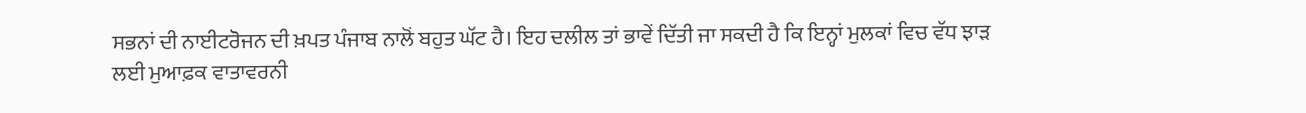ਸਭਨਾਂ ਦੀ ਨਾਈਟਰੋਜਨ ਦੀ ਖ਼ਪਤ ਪੰਜਾਬ ਨਾਲੋਂ ਬਹੁਤ ਘੱਟ ਹੈ। ਇਹ ਦਲੀਲ ਤਾਂ ਭਾਵੇਂ ਦਿੱਤੀ ਜਾ ਸਕਦੀ ਹੈ ਕਿ ਇਨ੍ਹਾਂ ਮੁਲਕਾਂ ਵਿਚ ਵੱਧ ਝਾੜ ਲਈ ਮੁਆਫ਼ਕ ਵਾਤਾਵਰਨੀ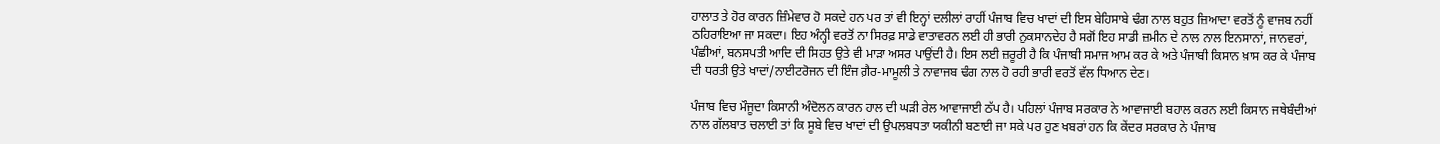ਹਾਲਾਤ ਤੇ ਹੋਰ ਕਾਰਨ ਜ਼ਿੰਮੇਵਾਰ ਹੋ ਸਕਦੇ ਹਨ ਪਰ ਤਾਂ ਵੀ ਇਨ੍ਹਾਂ ਦਲੀਲਾਂ ਰਾਹੀਂ ਪੰਜਾਬ ਵਿਚ ਖਾਦਾਂ ਦੀ ਇਸ ਬੇਹਿਸਾਬੇ ਢੰਗ ਨਾਲ ਬਹੁਤ ਜ਼ਿਆਦਾ ਵਰਤੋਂ ਨੂੰ ਵਾਜਬ ਨਹੀਂ ਠਹਿਰਾਇਆ ਜਾ ਸਕਦਾ। ਇਹ ਅੰਨ੍ਹੀ ਵਰਤੋਂ ਨਾ ਸਿਰਫ਼ ਸਾਡੇ ਵਾਤਾਵਰਨ ਲਈ ਹੀ ਭਾਰੀ ਨੁਕਸਾਨਦੇਹ ਹੈ ਸਗੋਂ ਇਹ ਸਾਡੀ ਜ਼ਮੀਨ ਦੇ ਨਾਲ ਨਾਲ ਇਨਸਾਨਾਂ, ਜਾਨਵਰਾਂ, ਪੰਛੀਆਂ, ਬਨਸਪਤੀ ਆਦਿ ਦੀ ਸਿਹਤ ਉਤੇ ਵੀ ਮਾੜਾ ਅਸਰ ਪਾਉਂਦੀ ਹੈ। ਇਸ ਲਈ ਜ਼ਰੂਰੀ ਹੈ ਕਿ ਪੰਜਾਬੀ ਸਮਾਜ ਆਮ ਕਰ ਕੇ ਅਤੇ ਪੰਜਾਬੀ ਕਿਸਾਨ ਖ਼ਾਸ ਕਰ ਕੇ ਪੰਜਾਬ ਦੀ ਧਰਤੀ ਉਤੇ ਖਾਦਾਂ/ਨਾਈਟਰੋਜਨ ਦੀ ਇੰਜ ਗ਼ੈਰ-ਮਾਮੂਲੀ ਤੇ ਨਾਵਾਜਬ ਢੰਗ ਨਾਲ ਹੋ ਰਹੀ ਭਾਰੀ ਵਰਤੋਂ ਵੱਲ ਧਿਆਨ ਦੇਣ।

ਪੰਜਾਬ ਵਿਚ ਮੌਜੂਦਾ ਕਿਸਾਨੀ ਅੰਦੋਲਨ ਕਾਰਨ ਹਾਲ ਦੀ ਘੜੀ ਰੇਲ ਆਵਾਜਾਈ ਠੱਪ ਹੈ। ਪਹਿਲਾਂ ਪੰਜਾਬ ਸਰਕਾਰ ਨੇ ਆਵਾਜਾਈ ਬਹਾਲ ਕਰਨ ਲਈ ਕਿਸਾਨ ਜਥੇਬੰਦੀਆਂ ਨਾਲ ਗੱਲਬਾਤ ਚਲਾਈ ਤਾਂ ਕਿ ਸੂਬੇ ਵਿਚ ਖਾਦਾਂ ਦੀ ਉਪਲਬਧਤਾ ਯਕੀਨੀ ਬਣਾਈ ਜਾ ਸਕੇ ਪਰ ਹੁਣ ਖਬਰਾਂ ਹਨ ਕਿ ਕੇਂਦਰ ਸਰਕਾਰ ਨੇ ਪੰਜਾਬ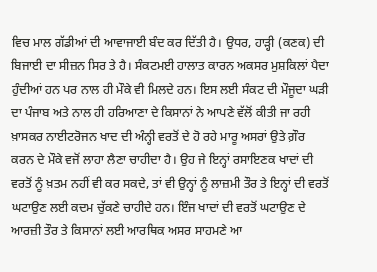ਵਿਚ ਮਾਲ ਗੱਡੀਆਂ ਦੀ ਆਵਾਜਾਈ ਬੰਦ ਕਰ ਦਿੱਤੀ ਹੈ। ਉਧਰ, ਹਾੜ੍ਹੀ (ਕਣਕ) ਦੀ ਬਿਜਾਈ ਦਾ ਸੀਜ਼ਨ ਸਿਰ ਤੇ ਹੈ। ਸੰਕਟਮਈ ਹਾਲਾਤ ਕਾਰਨ ਅਕਸਰ ਮੁਸ਼ਕਿਲਾਂ ਪੈਦਾ ਹੁੰਦੀਆਂ ਹਨ ਪਰ ਨਾਲ ਹੀ ਮੌਕੇ ਵੀ ਮਿਲਦੇ ਹਨ। ਇਸ ਲਈ ਸੰਕਟ ਦੀ ਮੌਜੂਦਾ ਘੜੀ ਦਾ ਪੰਜਾਬ ਅਤੇ ਨਾਲ ਹੀ ਹਰਿਆਣਾ ਦੇ ਕਿਸਾਨਾਂ ਨੇ ਆਪਣੇ ਵੱਲੋਂ ਕੀਤੀ ਜਾ ਰਹੀ ਖ਼ਾਸਕਰ ਨਾਈਟਰੋਜਨ ਖਾਦ ਦੀ ਅੰਨ੍ਹੀ ਵਰਤੋਂ ਦੇ ਹੋ ਰਹੇ ਮਾਰੂ ਅਸਰਾਂ ਉਤੇ ਗ਼ੌਰ ਕਰਨ ਦੇ ਮੌਕੇ ਵਜੋਂ ਲਾਹਾ ਲੈਣਾ ਚਾਹੀਦਾ ਹੈ। ਉਹ ਜੇ ਇਨ੍ਹਾਂ ਰਸਾਇਣਕ ਖਾਦਾਂ ਦੀ ਵਰਤੋਂ ਨੂੰ ਖ਼ਤਮ ਨਹੀਂ ਵੀ ਕਰ ਸਕਦੇ, ਤਾਂ ਵੀ ਉਨ੍ਹਾਂ ਨੂੰ ਲਾਜ਼ਮੀ ਤੌਰ ਤੇ ਇਨ੍ਹਾਂ ਦੀ ਵਰਤੋਂ ਘਟਾਉਣ ਲਈ ਕਦਮ ਚੁੱਕਣੇ ਚਾਹੀਦੇ ਹਨ। ਇੰਜ ਖਾਦਾਂ ਦੀ ਵਰਤੋਂ ਘਟਾਉਣ ਦੇ ਆਰਜ਼ੀ ਤੌਰ ਤੇ ਕਿਸਾਨਾਂ ਲਈ ਆਰਥਿਕ ਅਸਰ ਸਾਹਮਣੇ ਆ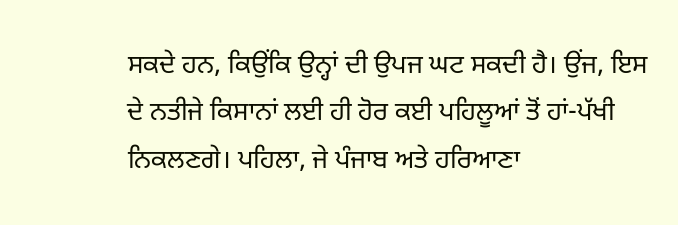ਸਕਦੇ ਹਨ, ਕਿਉਂਕਿ ਉਨ੍ਹਾਂ ਦੀ ਉਪਜ ਘਟ ਸਕਦੀ ਹੈ। ਉਂਜ, ਇਸ ਦੇ ਨਤੀਜੇ ਕਿਸਾਨਾਂ ਲਈ ਹੀ ਹੋਰ ਕਈ ਪਹਿਲੂਆਂ ਤੋਂ ਹਾਂ-ਪੱਖੀ ਨਿਕਲਣਗੇ। ਪਹਿਲਾ, ਜੇ ਪੰਜਾਬ ਅਤੇ ਹਰਿਆਣਾ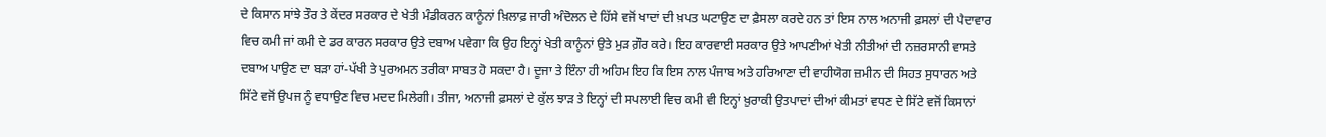ਦੇ ਕਿਸਾਨ ਸਾਂਝੇ ਤੌਰ ਤੇ ਕੇਂਦਰ ਸਰਕਾਰ ਦੇ ਖੇਤੀ ਮੰਡੀਕਰਨ ਕਾਨੂੰਨਾਂ ਖ਼ਿਲਾਫ਼ ਜਾਰੀ ਅੰਦੋਲਨ ਦੇ ਹਿੱਸੇ ਵਜੋਂ ਖਾਦਾਂ ਦੀ ਖ਼ਪਤ ਘਟਾਉਣ ਦਾ ਫ਼ੈਸਲਾ ਕਰਦੇ ਹਨ ਤਾਂ ਇਸ ਨਾਲ ਅਨਾਜੀ ਫ਼ਸਲਾਂ ਦੀ ਪੈਦਾਵਾਰ ਵਿਚ ਕਮੀ ਜਾਂ ਕਮੀ ਦੇ ਡਰ ਕਾਰਨ ਸਰਕਾਰ ਉਤੇ ਦਬਾਅ ਪਵੇਗਾ ਕਿ ਉਹ ਇਨ੍ਹਾਂ ਖੇਤੀ ਕਾਨੂੰਨਾਂ ਉਤੇ ਮੁੜ ਗ਼ੌਰ ਕਰੇ। ਇਹ ਕਾਰਵਾਈ ਸਰਕਾਰ ਉਤੇ ਆਪਣੀਆਂ ਖੇਤੀ ਨੀਤੀਆਂ ਦੀ ਨਜ਼ਰਸਾਨੀ ਵਾਸਤੇ ਦਬਾਅ ਪਾਉਣ ਦਾ ਬੜਾ ਹਾਂ-ਪੱਖੀ ਤੇ ਪੁਰਅਮਨ ਤਰੀਕਾ ਸਾਬਤ ਹੋ ਸਕਦਾ ਹੈ। ਦੂਜਾ ਤੇ ਇੰਨਾ ਹੀ ਅਹਿਮ ਇਹ ਕਿ ਇਸ ਨਾਲ ਪੰਜਾਬ ਅਤੇ ਹਰਿਆਣਾ ਦੀ ਵਾਹੀਯੋਗ ਜ਼ਮੀਨ ਦੀ ਸਿਹਤ ਸੁਧਾਰਨ ਅਤੇ ਸਿੱਟੇ ਵਜੋਂ ਉਪਜ ਨੂੰ ਵਧਾਉਣ ਵਿਚ ਮਦਦ ਮਿਲੇਗੀ। ਤੀਜਾ, ਅਨਾਜੀ ਫ਼ਸਲਾਂ ਦੇ ਕੁੱਲ ਝਾੜ ਤੇ ਇਨ੍ਹਾਂ ਦੀ ਸਪਲਾਈ ਵਿਚ ਕਮੀ ਵੀ ਇਨ੍ਹਾਂ ਖ਼ੁਰਾਕੀ ਉਤਪਾਦਾਂ ਦੀਆਂ ਕੀਮਤਾਂ ਵਧਣ ਦੇ ਸਿੱਟੇ ਵਜੋਂ ਕਿਸਾਨਾਂ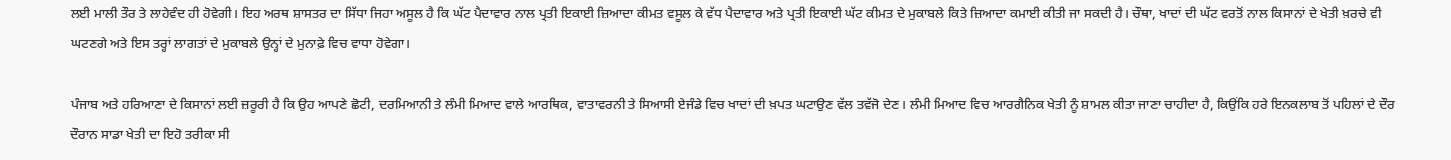ਲਈ ਮਾਲੀ ਤੌਰ ਤੇ ਲਾਹੇਵੰਦ ਹੀ ਹੋਵੇਗੀ। ਇਹ ਅਰਥ ਸ਼ਾਸਤਰ ਦਾ ਸਿੱਧਾ ਜਿਹਾ ਅਸੂਲ ਹੈ ਕਿ ਘੱਟ ਪੈਦਾਵਾਰ ਨਾਲ ਪ੍ਰਤੀ ਇਕਾਈ ਜ਼ਿਆਦਾ ਕੀਮਤ ਵਸੂਲ ਕੇ ਵੱਧ ਪੈਦਾਵਾਰ ਅਤੇ ਪ੍ਰਤੀ ਇਕਾਈ ਘੱਟ ਕੀਮਤ ਦੇ ਮੁਕਾਬਲੇ ਕਿਤੇ ਜ਼ਿਆਦਾ ਕਮਾਈ ਕੀਤੀ ਜਾ ਸਕਦੀ ਹੈ। ਚੌਥਾ, ਖਾਦਾਂ ਦੀ ਘੱਟ ਵਰਤੋਂ ਨਾਲ ਕਿਸਾਨਾਂ ਦੇ ਖੇਤੀ ਖ਼ਰਚੇ ਵੀ ਘਟਣਗੇ ਅਤੇ ਇਸ ਤਰ੍ਹਾਂ ਲਾਗਤਾਂ ਦੇ ਮੁਕਾਬਲੇ ਉਨ੍ਹਾਂ ਦੇ ਮੁਨਾਫ਼ੇ ਵਿਚ ਵਾਧਾ ਹੋਵੇਗਾ।

ਪੰਜਾਬ ਅਤੇ ਹਰਿਆਣਾ ਦੇ ਕਿਸਾਨਾਂ ਲਈ ਜ਼ਰੂਰੀ ਹੈ ਕਿ ਉਹ ਆਪਣੇ ਛੋਟੀ, ਦਰਮਿਆਨੀ ਤੇ ਲੰਮੀ ਮਿਆਦ ਵਾਲੇ ਆਰਥਿਕ, ਵਾਤਾਵਰਨੀ ਤੇ ਸਿਆਸੀ ਏਜੰਡੇ ਵਿਚ ਖਾਦਾਂ ਦੀ ਖ਼ਪਤ ਘਟਾਉਣ ਵੱਲ ਤਵੱਜੋ ਦੇਣ। ਲੰਮੀ ਮਿਆਦ ਵਿਚ ਆਰਗੈਨਿਕ ਖੇਤੀ ਨੂੰ ਸ਼ਾਮਲ ਕੀਤਾ ਜਾਣਾ ਚਾਹੀਦਾ ਹੈ, ਕਿਉਂਕਿ ਹਰੇ ਇਨਕਲਾਬ ਤੋਂ ਪਹਿਲਾਂ ਦੇ ਦੌਰ ਦੌਰਾਨ ਸਾਡਾ ਖੇਤੀ ਦਾ ਇਹੋ ਤਰੀਕਾ ਸੀ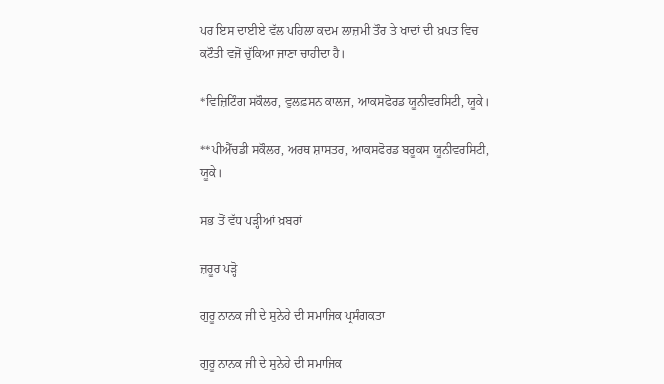ਪਰ ਇਸ ਦਾਈਏ ਵੱਲ ਪਹਿਲਾ ਕਦਮ ਲਾਜ਼ਮੀ ਤੌਰ ਤੇ ਖਾਦਾਂ ਦੀ ਖ਼ਪਤ ਵਿਚ ਕਟੌਤੀ ਵਜੋਂ ਚੁੱਕਿਆ ਜਾਣਾ ਚਾਹੀਦਾ ਹੈ।

*ਵਿਜ਼ਿਟਿੰਗ ਸਕੌਲਰ, ਵੁਲਫ਼ਸਨ ਕਾਲਜ, ਆਕਸਫੋਰਡ ਯੂਨੀਵਰਸਿਟੀ, ਯੂਕੇ।

**ਪੀਐੱਚਡੀ ਸਕੌਲਰ, ਅਰਥ ਸ਼ਾਸਤਰ, ਆਕਸਫੋਰਡ ਬਰੂਕਸ ਯੂਨੀਵਰਸਿਟੀ, ਯੂਕੇ।

ਸਭ ਤੋਂ ਵੱਧ ਪੜ੍ਹੀਆਂ ਖ਼ਬਰਾਂ

ਜ਼ਰੂਰ ਪੜ੍ਹੋ

ਗੁਰੂ ਨਾਨਕ ਜੀ ਦੇ ਸੁਨੇਹੇ ਦੀ ਸਮਾਜਿਕ ਪ੍ਰਸੰਗਕਤਾ

ਗੁਰੂ ਨਾਨਕ ਜੀ ਦੇ ਸੁਨੇਹੇ ਦੀ ਸਮਾਜਿਕ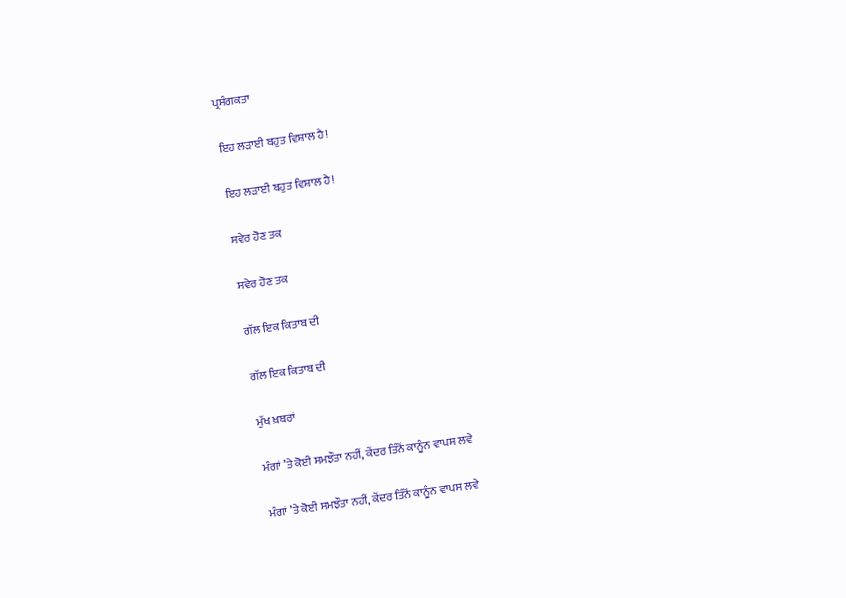ਪ੍ਰਸੰਗਕਤਾ

ਇਹ ਲੜਾਈ ਬਹੁਤ ਵਿਸ਼ਾਲ ਹੈ!

ਇਹ ਲੜਾਈ ਬਹੁਤ ਵਿਸ਼ਾਲ ਹੈ!

ਸਵੇਰ ਹੋਣ ਤਕ

ਸਵੇਰ ਹੋਣ ਤਕ

ਗੱਲ ਇਕ ਕਿਤਾਬ ਦੀ

ਗੱਲ ਇਕ ਕਿਤਾਬ ਦੀ

ਮੁੱਖ ਖ਼ਬਰਾਂ

ਮੰਗਾਂ ’ਤੇ ਕੋਈ ਸਮਝੌਤਾ ਨਹੀਂ, ਕੇਂਦਰ ਤਿੰਨੋਂ ਕਾਨੂੰਨ ਵਾਪਸ ਲਵੇ

ਮੰਗਾਂ ’ਤੇ ਕੋਈ ਸਮਝੌਤਾ ਨਹੀਂ, ਕੇਂਦਰ ਤਿੰਨੋਂ ਕਾਨੂੰਨ ਵਾਪਸ ਲਵੇ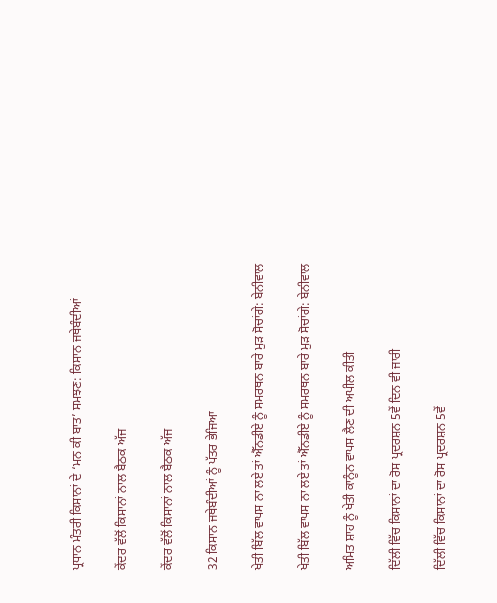ਪ੍ਰਧਾਨ ਮੰਤਰੀ ਕਿਸਾਨਾਂ ਦੇ ‘ਮਨ ਕੀ ਬਾਤ’ ਸਮਝਣ: ਕਿਸਾਨ ਜਥੇਬੰਦੀਆਂ

ਕੇਂਦਰ ਵੱਲੋਂ ਕਿਸਾਨਾਂ ਨਾਲ ਬੈਠਕ ਅੱਜ

ਕੇਂਦਰ ਵੱਲੋਂ ਕਿਸਾਨਾਂ ਨਾਲ ਬੈਠਕ ਅੱਜ

32 ਕਿਸਾਨ ਜਥੇਬੰਦੀਆਂ ਨੂੰ ਪੱਤਰ ਭੇਜਿਆ

ਖੇਤੀ ਬਿੱਲ ਵਾਪਸ ਨਾ ਲਏ ਤਾਂ ਐੱਨਡੀਏ ਨੂੰ ਸਮਰਥਨ ਬਾਰੇ ਮੁੜ ਸੋਚਾਂਗੇ: ਬੇਨੀਵਾਲ

ਖੇਤੀ ਬਿੱਲ ਵਾਪਸ ਨਾ ਲਏ ਤਾਂ ਐੱਨਡੀਏ ਨੂੰ ਸਮਰਥਨ ਬਾਰੇ ਮੁੜ ਸੋਚਾਂਗੇ: ਬੇਨੀਵਾਲ

ਅਮਿਤ ਸ਼ਾਹ ਨੂੰ ਖੇਤੀ ਕਾਨੂੰਨ ਵਾਪਸ ਲੈਣ ਦੀ ਅਪੀਲ ਕੀਤੀ

ਦਿੱਲੀ ਵਿੱਚ ਕਿਸਾਨਾਂ ਦਾ ਰੋਸ ਪ੍ਰਦਰਸ਼ਨ 5ਵੇਂ ਦਿਨ ਵੀ ਜਾਰੀ

ਦਿੱਲੀ ਵਿੱਚ ਕਿਸਾਨਾਂ ਦਾ ਰੋਸ ਪ੍ਰਦਰਸ਼ਨ 5ਵੇਂ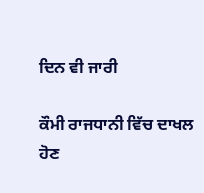ਦਿਨ ਵੀ ਜਾਰੀ

ਕੌਮੀ ਰਾਜਧਾਨੀ ਵਿੱਚ ਦਾਖਲ ਹੋਣ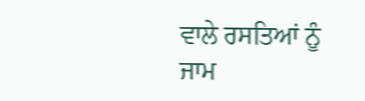ਵਾਲੇ ਰਸਤਿਆਂ ਨੂੰ ਜਾਮ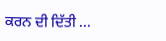ਕਰਨ ਦੀ ਦਿੱਤੀ ...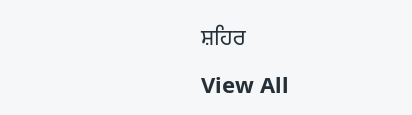ਸ਼ਹਿਰ

View All